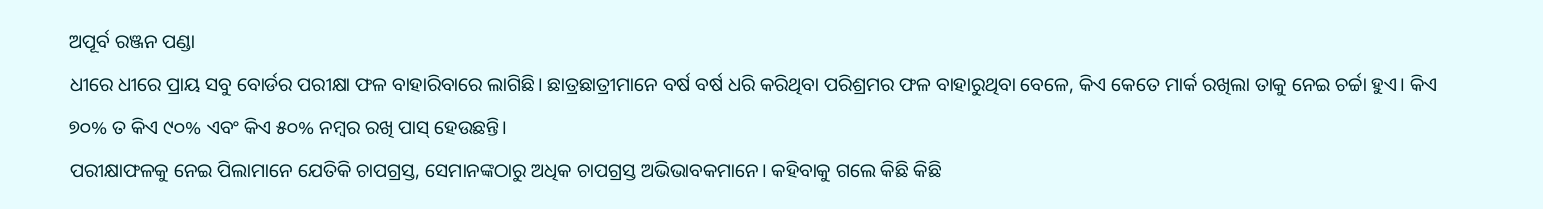ଅପୂର୍ବ ରଞ୍ଜନ ପଣ୍ଡା
ଧୀରେ ଧୀରେ ପ୍ରାୟ ସବୁ ବୋର୍ଡର ପରୀକ୍ଷା ଫଳ ବାହାରିବାରେ ଲାଗିଛି। ଛାତ୍ରଛାତ୍ରୀମାନେ ବର୍ଷ ବର୍ଷ ଧରି କରିଥିବା ପରିଶ୍ରମର ଫଳ ବାହାରୁଥିବା ବେଳେ, କିଏ କେତେ ମାର୍କ ରଖିଲା ତାକୁ ନେଇ ଚର୍ଚ୍ଚା ହୁଏ। କିଏ ୭୦% ତ କିଏ ୯୦% ଏବଂ କିଏ ୫୦% ନମ୍ବର ରଖି ପାସ୍ ହେଉଛନ୍ତି।
ପରୀକ୍ଷାଫଳକୁ ନେଇ ପିଲାମାନେ ଯେତିକି ଚାପଗ୍ରସ୍ତ, ସେମାନଙ୍କଠାରୁ ଅଧିକ ଚାପଗ୍ରସ୍ତ ଅଭିଭାବକମାନେ। କହିବାକୁ ଗଲେ କିଛି କିଛି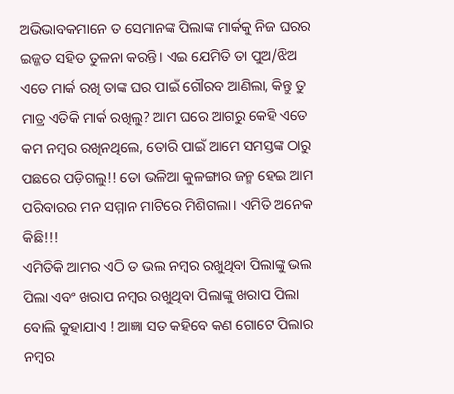ଅଭିଭାବକମାନେ ତ ସେମାନଙ୍କ ପିଲାଙ୍କ ମାର୍କକୁ ନିଜ ଘରର ଇଜ୍ଜତ ସହିତ ତୁଳନା କରନ୍ତି। ଏଇ ଯେମିତି ତା ପୁଅ/ଝିଅ ଏତେ ମାର୍କ ରଖି ତାଙ୍କ ଘର ପାଇଁ ଗୌରବ ଆଣିଲା, କିନ୍ତୁ ତୁ ମାତ୍ର ଏତିକି ମାର୍କ ରଖିଲୁ? ଆମ ଘରେ ଆଗରୁ କେହି ଏତେ କମ ନମ୍ବର ରଖିନଥିଲେ, ତୋରି ପାଇଁ ଆମେ ସମସ୍ତଙ୍କ ଠାରୁ ପଛରେ ପଡ଼ିଗଲୁ!! ତୋ ଭଳିଆ କୁଳଙ୍ଗାର ଜନ୍ମ ହେଇ ଆମ ପରିବାରର ମନ ସମ୍ମାନ ମାଟିରେ ମିଶିଗଲା। ଏମିତି ଅନେକ କିଛି!!!
ଏମିତିକି ଆମର ଏଠି ତ ଭଲ ନମ୍ବର ରଖୁଥିବା ପିଲାଙ୍କୁ ଭଲ ପିଲା ଏବଂ ଖରାପ ନମ୍ବର ରଖୁଥିବା ପିଲାଙ୍କୁ ଖରାପ ପିଲା ବୋଲି କୁହାଯାଏ ! ଆଜ୍ଞା ସତ କହିବେ କଣ ଗୋଟେ ପିଲାର ନମ୍ବର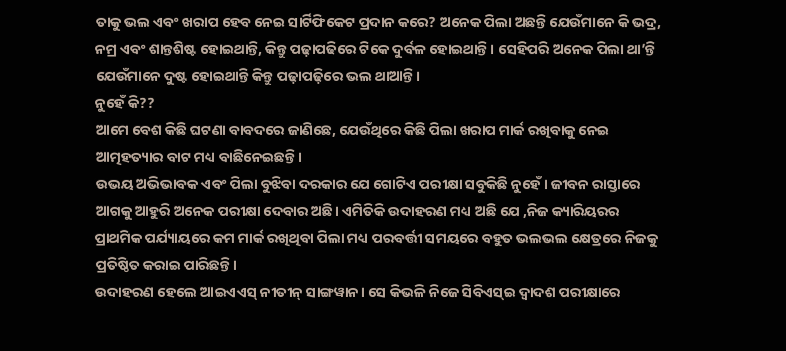ତାକୁ ଭଲ ଏବଂ ଖରାପ ହେବ ନେଇ ସାର୍ଟିଫିକେଟ ପ୍ରଦାନ କରେ? ଅନେକ ପିଲା ଅଛନ୍ତି ଯେଉଁମାନେ କି ଭଦ୍ର, ନମ୍ର ଏବଂ ଶାନ୍ତଶିଷ୍ଟ ହୋଇଥାନ୍ତି, କିନ୍ତୁ ପଢ଼ାପଢିରେ ଟିକେ ଦୁର୍ବଳ ହୋଇଥାନ୍ତି। ସେହିପରି ଅନେକ ପିଲା ଥା’ନ୍ତି ଯେଉଁମାନେ ଦୁଷ୍ଟ ହୋଇଥାନ୍ତି କିନ୍ତୁ ପଢ଼ାପଢ଼ିରେ ଭଲ ଥାଆନ୍ତି।
ନୁହେଁ କି??
ଆମେ ବେଶ କିଛି ଘଟଣା ବାବଦରେ ଜାଣିଛେ, ଯେଉଁଥିରେ କିଛି ପିଲା ଖରାପ ମାର୍କ ରଖିବାକୁ ନେଇ ଆତ୍ମହତ୍ୟାର ବାଟ ମଧ୍ୟ ବାଛିନେଇଛନ୍ତି।
ଉଭୟ ଅଭିଭାବକ ଏବଂ ପିଲା ବୁଝିବା ଦରକାର ଯେ ଗୋଟିଏ ପରୀକ୍ଷା ସବୁକିଛି ନୁହେଁ। ଜୀବନ ରାସ୍ତାରେ ଆଗକୁ ଆହୁରି ଅନେକ ପରୀକ୍ଷା ଦେବାର ଅଛି। ଏମିତିକି ଉଦାହରଣ ମଧ୍ୟ ଅଛି ଯେ ,ନିଜ କ୍ୟାରିୟରର ପ୍ରାଥମିକ ପର୍ଯ୍ୟାୟରେ କମ ମାର୍କ ରଖିଥିବା ପିଲା ମଧ୍ୟ ପରବର୍ତ୍ତୀ ସମୟରେ ବହୁତ ଭଲଭଲ କ୍ଷେତ୍ରରେ ନିଜକୁ ପ୍ରତିଷ୍ଠିତ କରାଇ ପାରିଛନ୍ତି।
ଉଦାହରଣ ହେଲେ ଆଇଏଏସ୍ ନୀତୀନ୍ ସାଙ୍ଗୱାନ। ସେ କିଭଳି ନିଜେ ସିବିଏସ୍ଇ ଦ୍ୱାଦଶ ପରୀକ୍ଷାରେ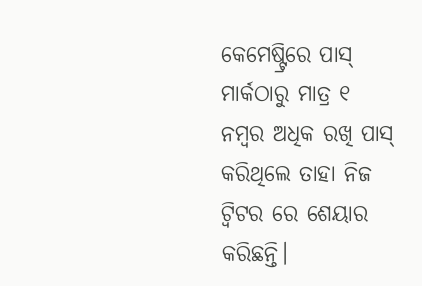କେମେଷ୍ଟ୍ରିରେ ପାସ୍ ମାର୍କଠାରୁ ମାତ୍ର ୧ ନମ୍ବର ଅଧିକ ରଖି ପାସ୍ କରିଥିଲେ ତାହା ନିଜ ଟ୍ୱିଟର ରେ ଶେୟାର କରିଛନ୍ତି।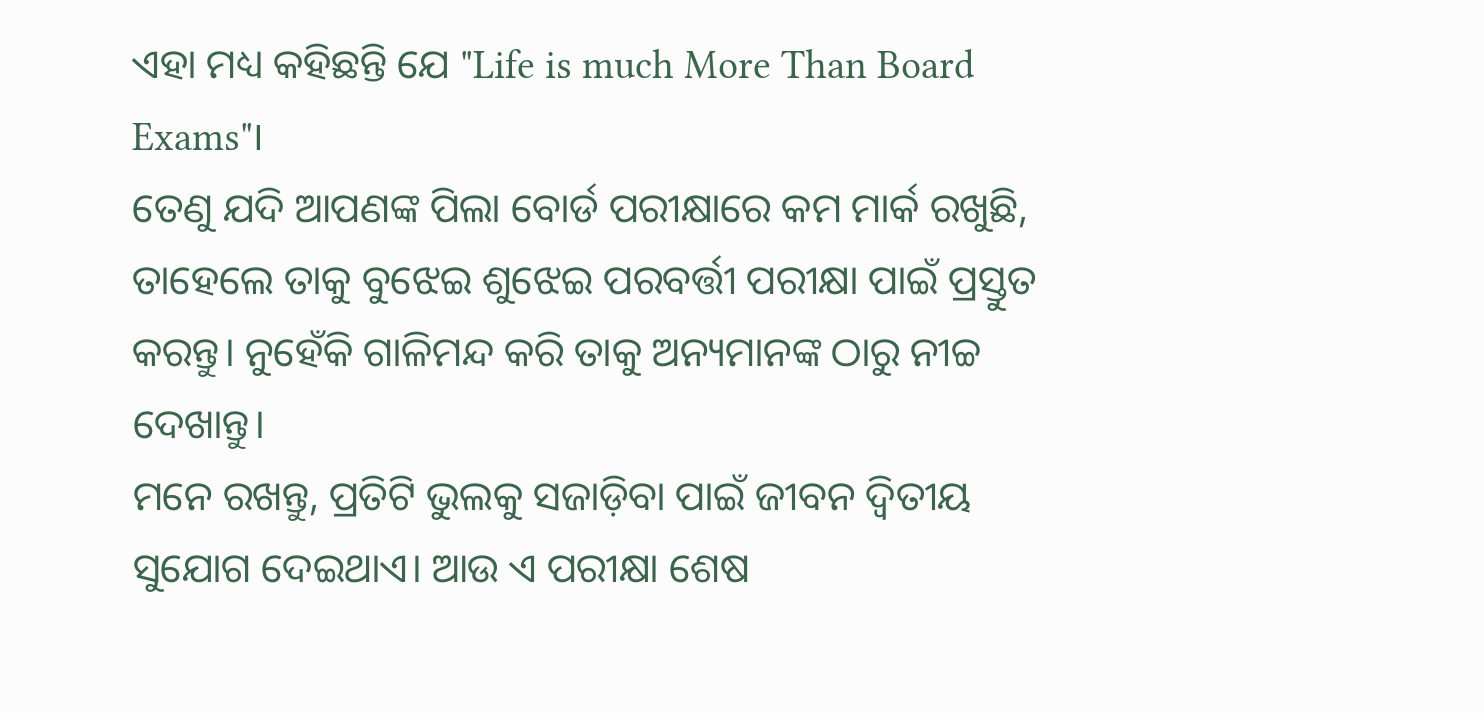ଏହା ମଧ୍ୟ କହିଛନ୍ତି ଯେ "Life is much More Than Board Exams"।
ତେଣୁ ଯଦି ଆପଣଙ୍କ ପିଲା ବୋର୍ଡ ପରୀକ୍ଷାରେ କମ ମାର୍କ ରଖୁଛି, ତାହେଲେ ତାକୁ ବୁଝେଇ ଶୁଝେଇ ପରବର୍ତ୍ତୀ ପରୀକ୍ଷା ପାଇଁ ପ୍ରସ୍ତୁତ କରନ୍ତୁ। ନୁହେଁକି ଗାଳିମନ୍ଦ କରି ତାକୁ ଅନ୍ୟମାନଙ୍କ ଠାରୁ ନୀଚ୍ଚ ଦେଖାନ୍ତୁ।
ମନେ ରଖନ୍ତୁ, ପ୍ରତିଟି ଭୁଲକୁ ସଜାଡ଼ିବା ପାଇଁ ଜୀବନ ଦ୍ଵିତୀୟ ସୁଯୋଗ ଦେଇଥାଏ। ଆଉ ଏ ପରୀକ୍ଷା ଶେଷ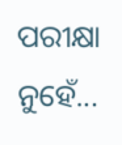ପରୀକ୍ଷା ନୁହେଁ...